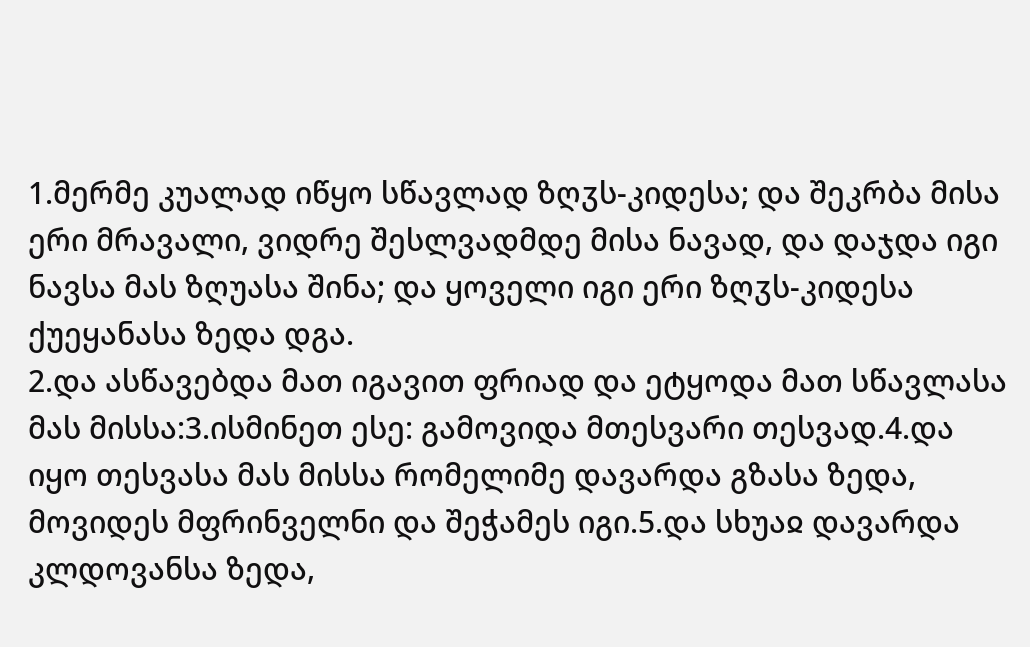1.მერმე კუალად იწყო სწავლად ზღჳს-კიდესა; და შეკრბა მისა ერი მრავალი, ვიდრე შესლვადმდე მისა ნავად, და დაჯდა იგი ნავსა მას ზღუასა შინა; და ყოველი იგი ერი ზღჳს-კიდესა ქუეყანასა ზედა დგა.
2.და ასწავებდა მათ იგავით ფრიად და ეტყოდა მათ სწავლასა მას მისსა:3.ისმინეთ ესე: გამოვიდა მთესვარი თესვად.4.და იყო თესვასა მას მისსა რომელიმე დავარდა გზასა ზედა, მოვიდეს მფრინველნი და შეჭამეს იგი.5.და სხუაჲ დავარდა კლდოვანსა ზედა,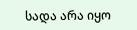სადა არა იყო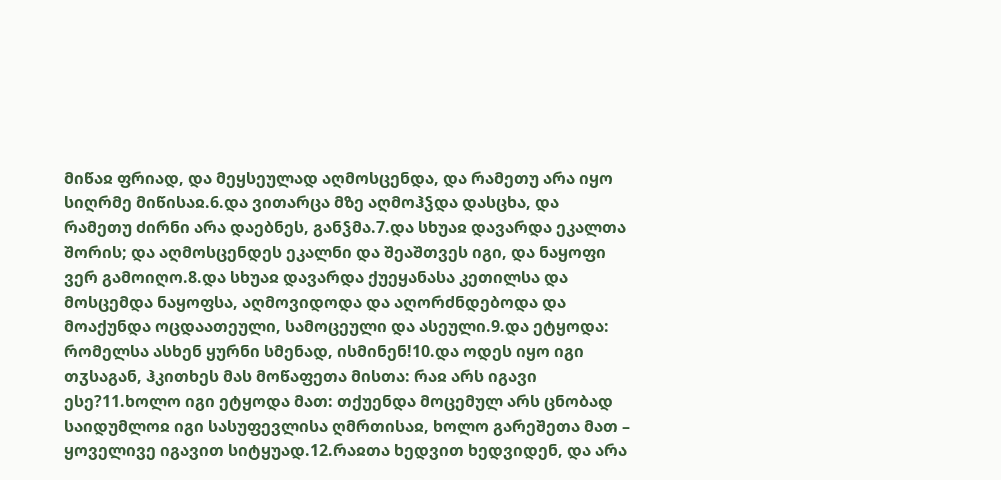მიწაჲ ფრიად, და მეყსეულად აღმოსცენდა, და რამეთუ არა იყო სიღრმე მიწისაჲ.6.და ვითარცა მზე აღმოჰჴდა დასცხა, და რამეთუ ძირნი არა დაებნეს, განჴმა.7.და სხუაჲ დავარდა ეკალთა შორის; და აღმოსცენდეს ეკალნი და შეაშთვეს იგი, და ნაყოფი ვერ გამოიღო.8.და სხუაჲ დავარდა ქუეყანასა კეთილსა და მოსცემდა ნაყოფსა, აღმოვიდოდა და აღორძნდებოდა და მოაქუნდა ოცდაათეული, სამოცეული და ასეული.9.და ეტყოდა: რომელსა ასხენ ყურნი სმენად, ისმინენ!10.და ოდეს იყო იგი თჳსაგან, ჰკითხეს მას მოწაფეთა მისთა: რაჲ არს იგავი ესე?11.ხოლო იგი ეტყოდა მათ: თქუენდა მოცემულ არს ცნობად საიდუმლოჲ იგი სასუფევლისა ღმრთისაჲ, ხოლო გარეშეთა მათ – ყოველივე იგავით სიტყუად.12.რაჲთა ხედვით ხედვიდენ, და არა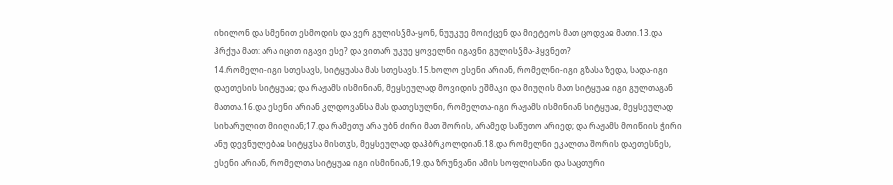იხილონ და სმენით ესმოდის და ვერ გულისჴმა-ყონ, ნუუკუე მოიქცენ და მიეტეოს მათ ცოდვაჲ მათი.13.და ჰრქუა მათ: არა იცით იგავი ესე? და ვითარ უკუე ყოველნი იგავნი გულისჴმა-ჰყვნეთ?
14.რომელი-იგი სთესავს, სიტყუასა მას სთესავს.15.ხოლო ესენი არიან, რომელნი-იგი გზასა ზედა, სადა-იგი დაეთესის სიტყუაჲ; და რაჟამს ისმინიან, მეყსეულად მოვიდის ეშმაკი და მიუღის მათ სიტყუაჲ იგი გულთაგან მათთა.16.და ესენი არიან კლდოვანსა მას დათესულნი, რომელთა-იგი რაჟამს ისმინიან სიტყუაჲ, მეყსეულად სიხარულით მიიღიან;17.და რამეთუ არა უბნ ძირი მათ შორის, არამედ საწუთო არიედ; და რაჟამს მოიწიის ჭირი ანუ დევნულებაჲ სიტყჳსა მისთჳს, მეყსეულად დაჰბრკოლდიან.18.და რომელნი ეკალთა შორის დაეთესნეს, ესენი არიან, რომელთა სიტყუაჲ იგი ისმინიან,19.და ზრუნვანი ამის სოფლისანი და საცთური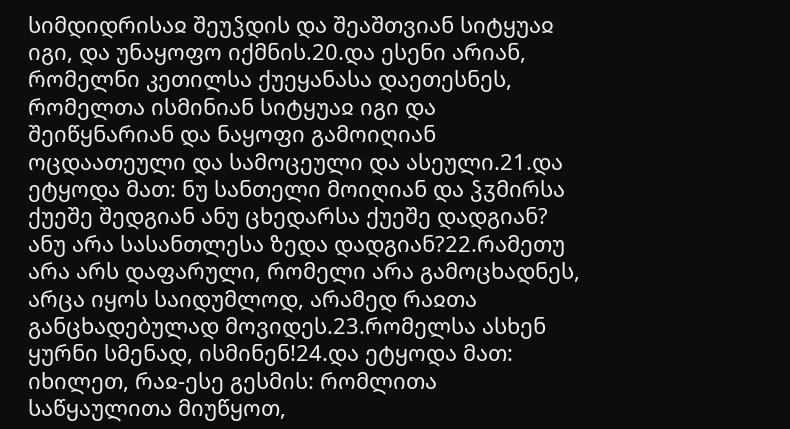სიმდიდრისაჲ შეუჴდის და შეაშთვიან სიტყუაჲ იგი, და უნაყოფო იქმნის.20.და ესენი არიან, რომელნი კეთილსა ქუეყანასა დაეთესნეს, რომელთა ისმინიან სიტყუაჲ იგი და შეიწყნარიან და ნაყოფი გამოიღიან ოცდაათეული და სამოცეული და ასეული.21.და ეტყოდა მათ: ნუ სანთელი მოიღიან და ჴჳმირსა ქუეშე შედგიან ანუ ცხედარსა ქუეშე დადგიან? ანუ არა სასანთლესა ზედა დადგიან?22.რამეთუ არა არს დაფარული, რომელი არა გამოცხადნეს, არცა იყოს საიდუმლოდ, არამედ რაჲთა განცხადებულად მოვიდეს.23.რომელსა ასხენ ყურნი სმენად, ისმინენ!24.და ეტყოდა მათ: იხილეთ, რაჲ-ესე გესმის: რომლითა საწყაულითა მიუწყოთ,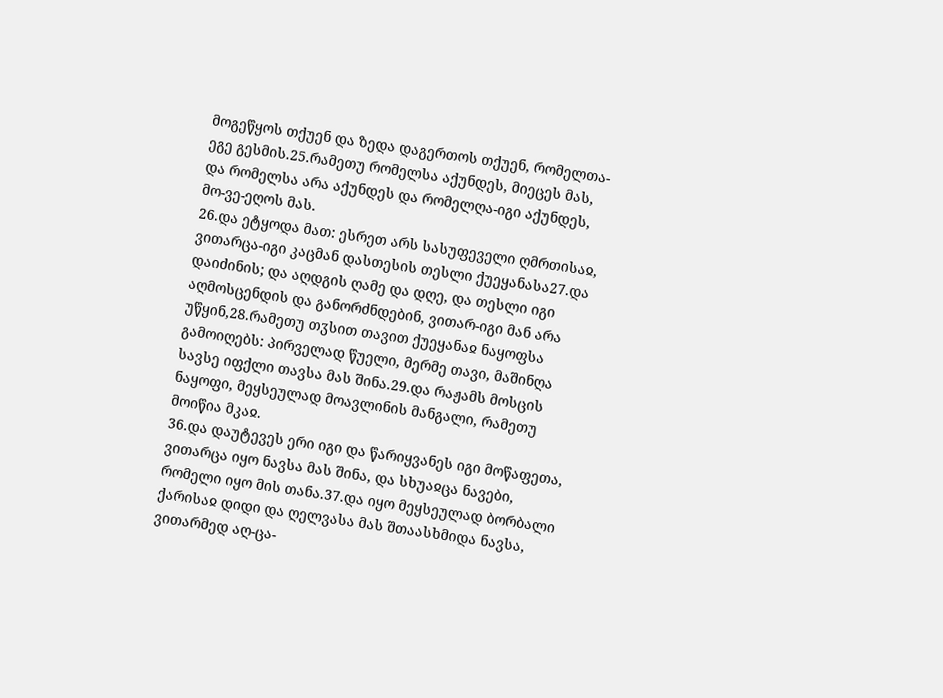მოგეწყოს თქუენ და ზედა დაგერთოს თქუენ, რომელთა-ეგე გესმის.25.რამეთუ რომელსა აქუნდეს, მიეცეს მას, და რომელსა არა აქუნდეს და რომელღა-იგი აქუნდეს, მო-ვე-ეღოს მას.
26.და ეტყოდა მათ: ესრეთ არს სასუფეველი ღმრთისაჲ, ვითარცა-იგი კაცმან დასთესის თესლი ქუეყანასა27.და დაიძინის; და აღდგის ღამე და დღე, და თესლი იგი აღმოსცენდის და განორძნდებინ, ვითარ-იგი მან არა უწყინ,28.რამეთუ თჳსით თავით ქუეყანაჲ ნაყოფსა გამოიღებს: პირველად წუელი, მერმე თავი, მაშინღა სავსე იფქლი თავსა მას შინა.29.და რაჟამს მოსცის ნაყოფი, მეყსეულად მოავლინის მანგალი, რამეთუ მოიწია მკაჲ.
36.და დაუტევეს ერი იგი და წარიყვანეს იგი მოწაფეთა, ვითარცა იყო ნავსა მას შინა, და სხუაჲცა ნავები, რომელი იყო მის თანა.37.და იყო მეყსეულად ბორბალი ქარისაჲ დიდი და ღელვასა მას შთაასხმიდა ნავსა, ვითარმედ აღ-ცა-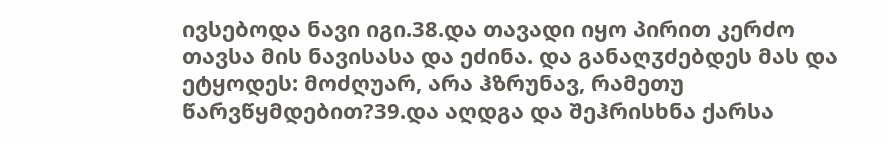ივსებოდა ნავი იგი.38.და თავადი იყო პირით კერძო თავსა მის ნავისასა და ეძინა. და განაღჳძებდეს მას და ეტყოდეს: მოძღუარ, არა ჰზრუნავ, რამეთუ წარვწყმდებით?39.და აღდგა და შეჰრისხნა ქარსა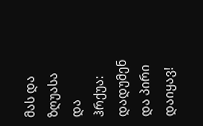მას და ზღუასა და ჰრქუა: დადუმენ და პირი დაიყავ!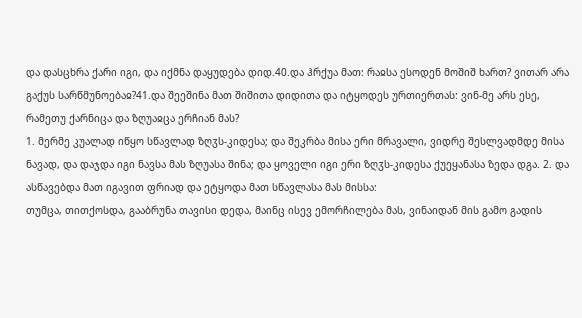და დასცხრა ქარი იგი, და იქმნა დაყუდება დიდ.40.და ჰრქუა მათ: რაჲსა ესოდენ მოშიშ ხართ? ვითარ არა გაქუს სარწმუნოებაჲ?41.და შეეშინა მათ შიშითა დიდითა და იტყოდეს ურთიერთას: ვინ-მე არს ესე, რამეთუ ქარნიცა და ზღუაჲცა ერჩიან მას?
1. მერმე კუალად იწყო სწავლად ზღჳს-კიდესა; და შეკრბა მისა ერი მრავალი, ვიდრე შესლვადმდე მისა ნავად, და დაჯდა იგი ნავსა მას ზღუასა შინა; და ყოველი იგი ერი ზღჳს-კიდესა ქუეყანასა ზედა დგა. 2. და ასწავებდა მათ იგავით ფრიად და ეტყოდა მათ სწავლასა მას მისსა:
თუმცა, თითქოსდა, გააბრუნა თავისი დედა, მაინც ისევ ემორჩილება მას, ვინაიდან მის გამო გადის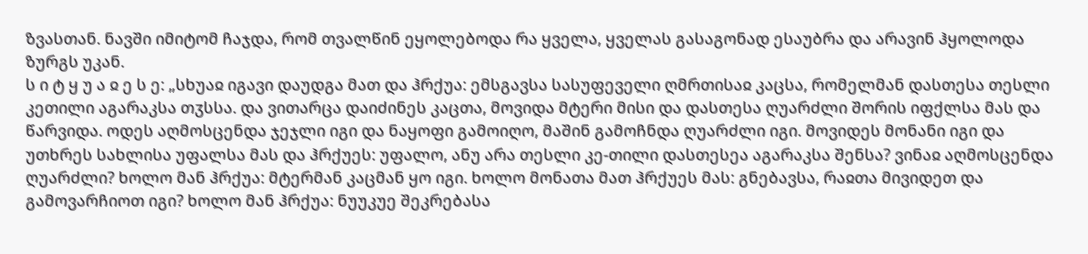ზვასთან. ნავში იმიტომ ჩაჯდა, რომ თვალწინ ეყოლებოდა რა ყველა, ყველას გასაგონად ესაუბრა და არავინ ჰყოლოდა ზურგს უკან.
ს ი ტ ყ უ ა ჲ ე ს ე: „სხუაჲ იგავი დაუდგა მათ და ჰრქუა: ემსგავსა სასუფეველი ღმრთისაჲ კაცსა, რომელმან დასთესა თესლი კეთილი აგარაკსა თჳსსა. და ვითარცა დაიძინეს კაცთა, მოვიდა მტერი მისი და დასთესა ღუარძლი შორის იფქლსა მას და წარვიდა. ოდეს აღმოსცენდა ჯეჯლი იგი და ნაყოფი გამოიღო, მაშინ გამოჩნდა ღუარძლი იგი. მოვიდეს მონანი იგი და უთხრეს სახლისა უფალსა მას და ჰრქუეს: უფალო, ანუ არა თესლი კე-თილი დასთესეა აგარაკსა შენსა? ვინაჲ აღმოსცენდა ღუარძლი? ხოლო მან ჰრქუა: მტერმან კაცმან ყო იგი. ხოლო მონათა მათ ჰრქუეს მას: გნებავსა, რაჲთა მივიდეთ და გამოვარჩიოთ იგი? ხოლო მან ჰრქუა: ნუუკუე შეკრებასა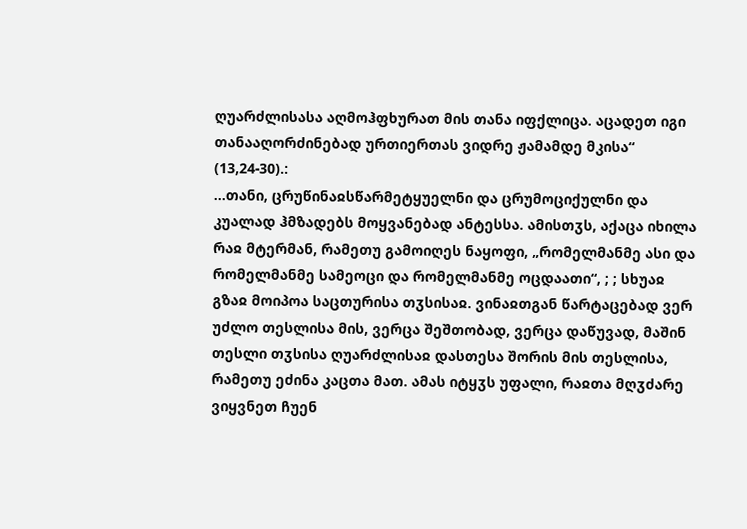ღუარძლისასა აღმოჰფხურათ მის თანა იფქლიცა. აცადეთ იგი თანააღორძინებად ურთიერთას ვიდრე ჟამამდე მკისა“ (13,24-30).:
...თანი, ცრუწინაჲსწარმეტყუელნი და ცრუმოციქულნი და კუალად ჰმზადებს მოყვანებად ანტესსა. ამისთჳს, აქაცა იხილა რაჲ მტერმან, რამეთუ გამოიღეს ნაყოფი, „რომელმანმე ასი და რომელმანმე სამეოცი და რომელმანმე ოცდაათი“, ; ; სხუაჲ გზაჲ მოიპოა საცთურისა თჳსისაჲ. ვინაჲთგან წარტაცებად ვერ უძლო თესლისა მის, ვერცა შეშთობად, ვერცა დაწუვად, მაშინ თესლი თჳსისა ღუარძლისაჲ დასთესა შორის მის თესლისა, რამეთუ ეძინა კაცთა მათ. ამას იტყჳს უფალი, რაჲთა მღჳძარე ვიყვნეთ ჩუენ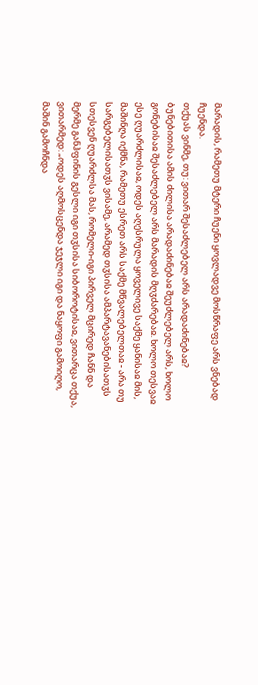მარადის, რამეთუ მტერი ჩუენი ყოვლადვე მოსწრაფე არს ვნებად ჩუენდა.
თქუას ვინმე, თუ: ვითარ შესაძლებელ არს არადაძინებაჲ? ბუნებითისა ამის ძილისა არადაძინებაჲ შეუძლებელ არს, ხოლო გონებისაჲ შესაძლებელ არს მარადის მღჳძარებაჲ. ხოლო თესვაჲ ესე ღუარძლისაჲ, ოდეს აღესრულა ყოველივე საქმე ყანისაჲ მის, მაშინღა იქმნა, რამეთუ ესრეთ არს საქმე მწვალებელთაჲ - არა თუ სარგებელისათჳს ვისამე, არამედ თჳსისა ამპარტავანებისათჳს სთესვენ ღუარძლსა მას, რომელი-იგი პირველ მცირედ ჩანნ და მერმე განჰფინის გესლი იგი თჳსისა სიბოროტისაჲ, ვითარცა თქუა, ვითარმედ: „ოდეს აღმოსცენდა ჯეჯლი იგი და ნაყოფი გამოიღო, მაშინ გამოჩნდა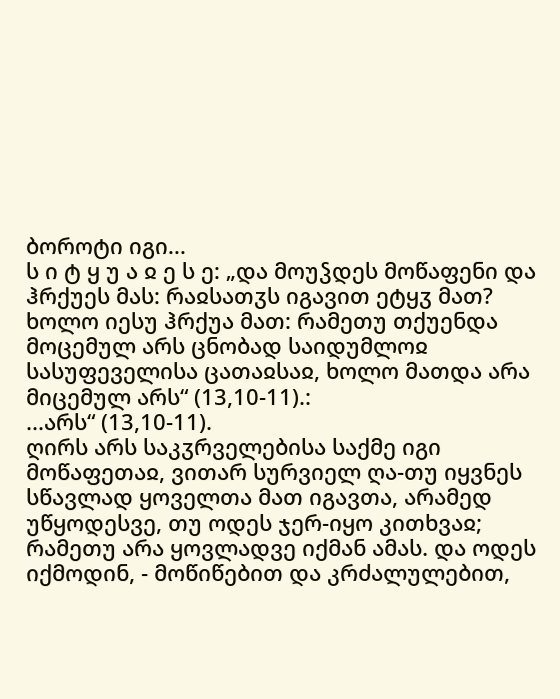ბოროტი იგი...
ს ი ტ ყ უ ა ჲ ე ს ე: „და მოუჴდეს მოწაფენი და ჰრქუეს მას: რაჲსათჳს იგავით ეტყჳ მათ? ხოლო იესუ ჰრქუა მათ: რამეთუ თქუენდა მოცემულ არს ცნობად საიდუმლოჲ სასუფეველისა ცათაჲსაჲ, ხოლო მათდა არა მიცემულ არს“ (13,10-11).:
...არს“ (13,10-11).
ღირს არს საკჳრველებისა საქმე იგი მოწაფეთაჲ, ვითარ სურვიელ ღა-თუ იყვნეს სწავლად ყოველთა მათ იგავთა, არამედ უწყოდესვე, თუ ოდეს ჯერ-იყო კითხვაჲ; რამეთუ არა ყოვლადვე იქმან ამას. და ოდეს იქმოდინ, - მოწიწებით და კრძალულებით,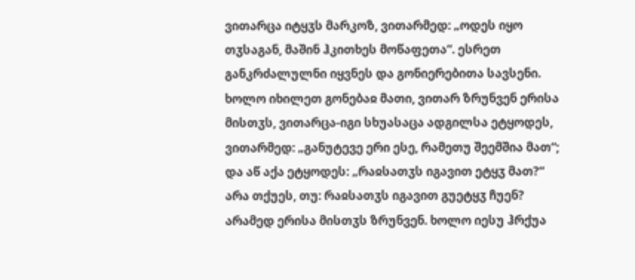ვითარცა იტყჳს მარკოზ, ვითარმედ: „ოდეს იყო თჳსაგან, მაშინ ჰკითხეს მოწაფეთა“. ესრეთ განკრძალულნი იყვნეს და გონიერებითა სავსენი.
ხოლო იხილეთ გონებაჲ მათი, ვითარ ზრუნვენ ერისა მისთჳს, ვითარცა-იგი სხუასაცა ადგილსა ეტყოდეს, ვითარმედ: „განუტევე ერი ესე, რამეთუ შეემშია მათ“; და აწ აქა ეტყოდეს: „რაჲსათჳს იგავით ეტყჳ მათ?“ არა თქუეს, თუ: რაჲსათჳს იგავით გუეტყჳ ჩუენ? არამედ ერისა მისთჳს ზრუნვენ. ხოლო იესუ ჰრქუა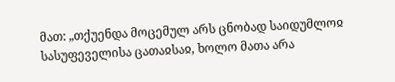მათ: „თქუენდა მოცემულ არს ცნობად საიდუმლოჲ სასუფეველისა ცათაჲსაჲ, ხოლო მათა არა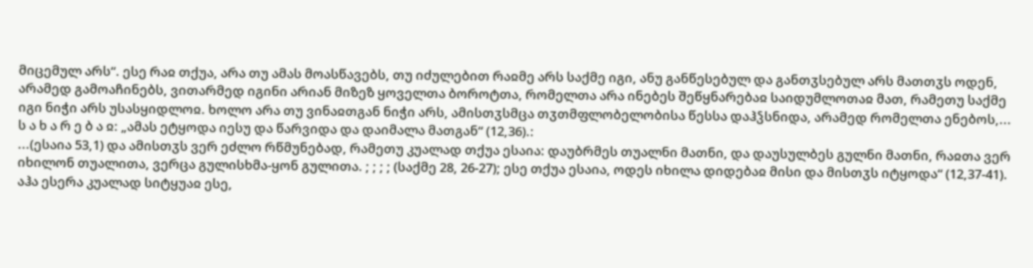მიცემულ არს“. ესე რაჲ თქუა, არა თუ ამას მოასწავებს, თუ იძულებით რაჲმე არს საქმე იგი, ანუ განწესებულ და განთჳსებულ არს მათთჳს ოდენ, არამედ გამოაჩინებს, ვითარმედ იგინი არიან მიზეზ ყოველთა ბოროტთა, რომელთა არა ინებეს შეწყნარებაჲ საიდუმლოთაჲ მათ, რამეთუ საქმე იგი ნიჭი არს უსასყიდლოჲ. ხოლო არა თუ ვინაჲთგან ნიჭი არს, ამისთჳსმცა თჳთმფლობელობისა წესსა დაჰჴსნიდა, არამედ რომელთა ენებოს,...
ს ა ხ ა რ ე ბ ა ჲ: „ამას ეტყოდა იესუ და წარვიდა და დაიმალა მათგან“ (12,36).:
...(ესაია 53,1) და ამისთჳს ვერ ეძლო რწმუნებად, რამეთუ კუალად თქუა ესაია: დაუბრმეს თუალნი მათნი, და დაუსულბეს გულნი მათნი, რაჲთა ვერ იხილონ თუალითა, ვერცა გულისხმა-ყონ გულითა. ; ; ; ; (საქმე 28, 26-27); ესე თქუა ესაია, ოდეს იხილა დიდებაჲ მისი და მისთჳს იტყოდა“ (12,37-41). აჰა ესერა კუალად სიტყუაჲ ესე,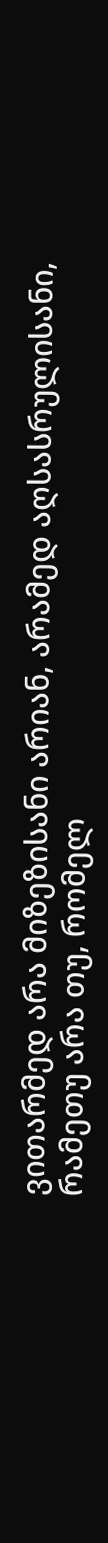ვითარმედ არა მიზეზისანი არიან, არამედ აღსასრულისანი, რამეთუ არა თუ, რომელ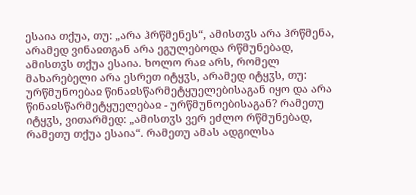ესაია თქუა, თუ: „არა ჰრწმენეს“, ამისთჳს არა ჰრწმენა, არამედ ვინაჲთგან არა ეგულებოდა რწმუნებად, ამისთჳს თქუა ესაია. ხოლო რაჲ არს, რომელ მახარებელი არა ესრეთ იტყჳს, არამედ იტყჳს, თუ: ურწმუნოებაჲ წინაჲსწარმეტყუელებისაგან იყო და არა წინაჲსწარმეტყუელებაჲ - ურწმუნოებისაგან? რამეთუ იტყჳს, ვითარმედ: „ამისთჳს ვერ ეძლო რწმუნებად, რამეთუ თქუა ესაია“. რამეთუ ამას ადგილსა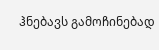ჰნებავს გამოჩინებად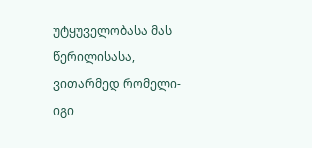უტყუველობასა მას წერილისასა, ვითარმედ რომელი-იგი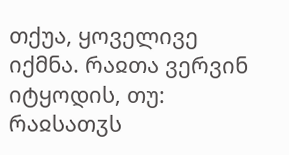თქუა, ყოველივე იქმნა. რაჲთა ვერვინ იტყოდის, თუ: რაჲსათჳს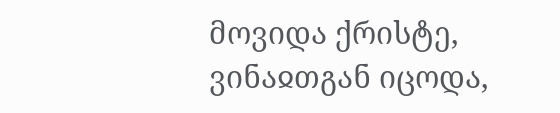მოვიდა ქრისტე, ვინაჲთგან იცოდა,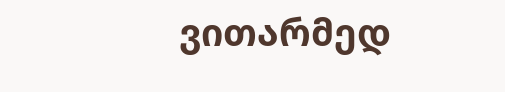ვითარმედ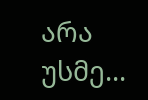არა უსმე...